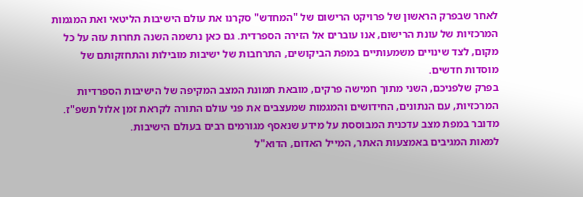לאחר שבפרק הראשון של פרויקט הרישום של "המחדש" סקרנו את עולם הישיבות הליטאי ואת המגמות המרכזיות של עונת הרישום, אנו עוברים אל הזירה הספרדית. גם כאן נרשמה השנה תחרות עזה על כל מקום, לצד שינויים משמעותיים במפת הביקושים, התרחבות של ישיבות מובילות והתחזקותם של מוסדות חדשים.
בפרק שלפניכם, השני מתוך חמישה פרקים, מובאת תמונת המצב המקיפה של הישיבות הספרדיות המרכזיות, עם הנתונים, החידושים והמגמות שמעצבים את פני עולם התורה לקראת זמן אלול תשפ"ז. מדובר במפת מצב עדכנית המבוססת על מידע שנאסף מגורמים רבים בעולם הישיבות.
למאות המגיבים באמצעות האתר, המייל האדום, הדוא"ל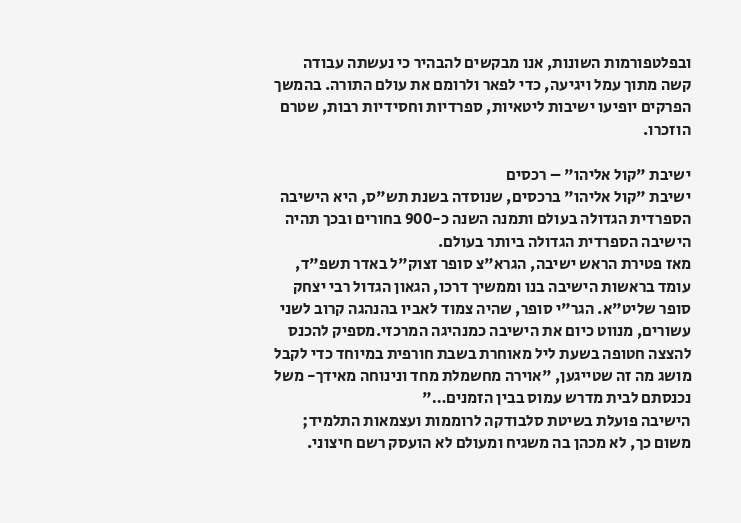ובפלטפורמות השונות, אנו מבקשים להבהיר כי נעשתה עבודה קשה מתוך עמל ויגיעה, כדי לפאר ולרומם את עולם התורה. בהמשך הפרקים יופיעו ישיבות ליטאיות, ספרדיות וחסידיות רבות, שטרם הוזכרו.

ישיבת "קול אליהו" – רכסים
ישיבת "קול אליהו" ברכסים, שנוסדה בשנת תש"ס, היא הישיבה הספרדית הגדולה בעולם ותמנה השנה כ-900 בחורים ובכך תהיה הישיבה הספרדית הגדולה ביותר בעולם.
מאז פטירת הראש ישיבה, הגרא"צ סופר זצוק"ל באדר תשפ"ד, עומד בראשות הישיבה בנו וממשיך דרכו, הגאון הגדול רבי יצחק סופר שליט"א. הגר"י סופר, שהיה צמוד לאביו בהנהגה קרוב לשני עשורים, מנווט כיום את הישיבה כמנהיגה המרכזי.מספיק להכנס להצצה חטופה בשעת ליל מאוחרת בשבת חורפית במיוחד כדי לקבל מושג מה זה שטייגען, "אוירה מחשמלת מחד ונינוחה מאידך- משל נכנסתם לבית מדרש עמוס בבין הזמנים…"
הישיבה פועלת בשיטת סלבודקה לרוממות ועצמאות התלמיד; משום כך, לא מכהן בה משגיח ומעולם לא הועסק רשם חיצוני.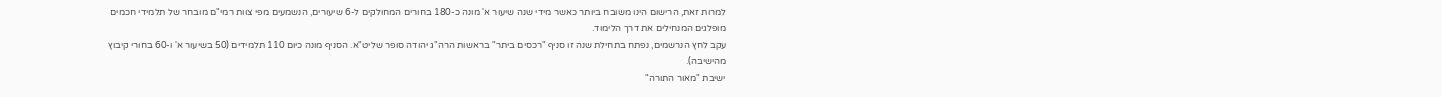למרות זאת, הרישום הינו משובח ביותר כאשר מידי שנה שיעור א' מונה כ-180 בחורים המחולקים ל-6 שיעורים, הנשמעים מפי צוות רמי"ם מובחר של תלמידי חכמים מופלגים המנחילים את דרך הלימוד.
עקב לחץ הנרשמים, נפתח בתחילת שנה זו סניף "רכסים ביתר" בראשות הרה"ג יהודה סופר שליט"א. הסניף מונה כיום 110 תלמידים (50 בשיעור א' ו-60 בחורי קיבוץ מהישיבה).
ישיבת "מאור התורה"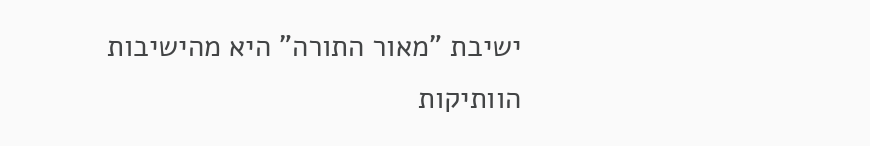ישיבת "מאור התורה" היא מהישיבות הוותיקות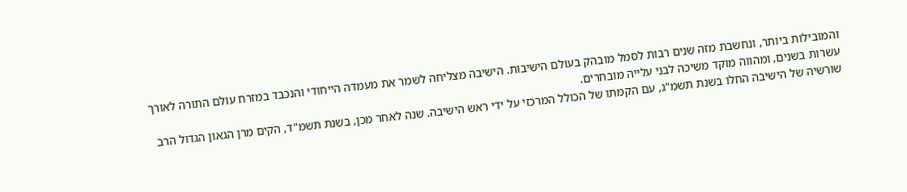והמובילות ביותר, ונחשבת מזה שנים רבות לסמל מובהק בעולם הישיבות. הישיבה מצליחה לשמר את מעמדה הייחודי והנכבד במזרח עולם התורה לאורך עשרות בשנים, ומהווה מוקד משיכה לבני עלייה מובחרים.
שורשיה של הישיבה החלו בשנת תשמ"ג, עם הקמתו של הכולל המרכזי על ידי ראש הישיבה. שנה לאחר מכן, בשנת תשמ"ד, הקים מרן הגאון הגדול הרב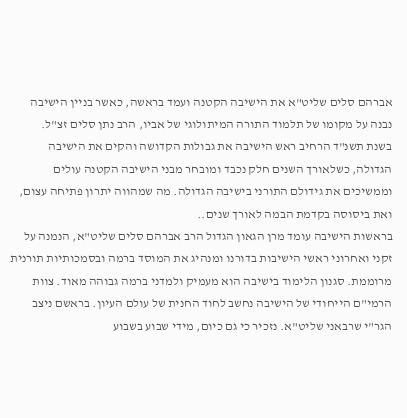אברהם סלים שליט"א את הישיבה הקטנה ועמד בראשה, כאשר בניין הישיבה נבנה על מקומו של תלמוד התורה המיתולוגי של אביו, הרב נתן סלים זצ"ל.
בשנת תשנ"ד הרחיב ראש הישיבה את גבולות הקדושה והקים את הישיבה הגדולה, כשלאורך השנים חלק נכבד ומובחר מבני הישיבה הקטנה עולים וממשיכים את גידולם התורני בישיבה הגדולה. מה שמהווה יתרון פתיחה עצום, ואת ביסוסה בקדמת הבמה לאורך שנים..
בראשות הישיבה עומד מרן הגאון הגדול הרב אברהם סלים שליט"א, הנמנה על זקני ואחרוני ראשי הישיבות בדורנו ומנהיג את המוסד ברמה ובסמכותיות תורנית מרוממת. סגנון הלימוד בישיבה הוא מעמיק ולמדני ברמה גבוהה מאוד. צוות הרמי"ם הייחודי של הישיבה נחשב לחוד החנית של עולם העיון. בראשם ניצב הגר"י שרבאני שליט"א. נזכיר כי גם כיום, מידי שבוע בשבוע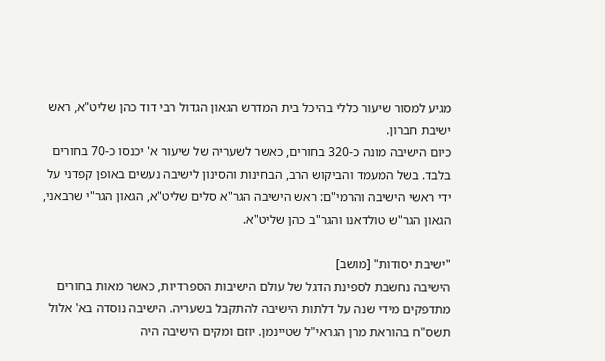מגיע למסור שיעור כללי בהיכל בית המדרש הגאון הגדול רבי דוד כהן שליט"א, ראש ישיבת חברון.
כיום הישיבה מונה כ-320 בחורים, כאשר לשעריה של שיעור א' יכנסו כ-70 בחורים בלבד. בשל המעמד והביקוש הרב, הבחינות והסינון לישיבה נעשים באופן קפדני על ידי ראשי הישיבה והרמי"ם: ראש הישיבה הגר"א סלים שליט"א, הגאון הגר"י שרבאני, הגאון הגר"ש טולדאנו והגר"ב כהן שליט"א.

"ישיבת יסודות" [מושב]
הישיבה נחשבת לספינת הדגל של עולם הישיבות הספרדיות, כאשר מאות בחורים מתדפקים מידי שנה על דלתות הישיבה להתקבל בשעריה. הישיבה נוסדה בא' אלול תשס"ח בהוראת מרן הגראי"ל שטיינמן. יוזם ומקים הישיבה היה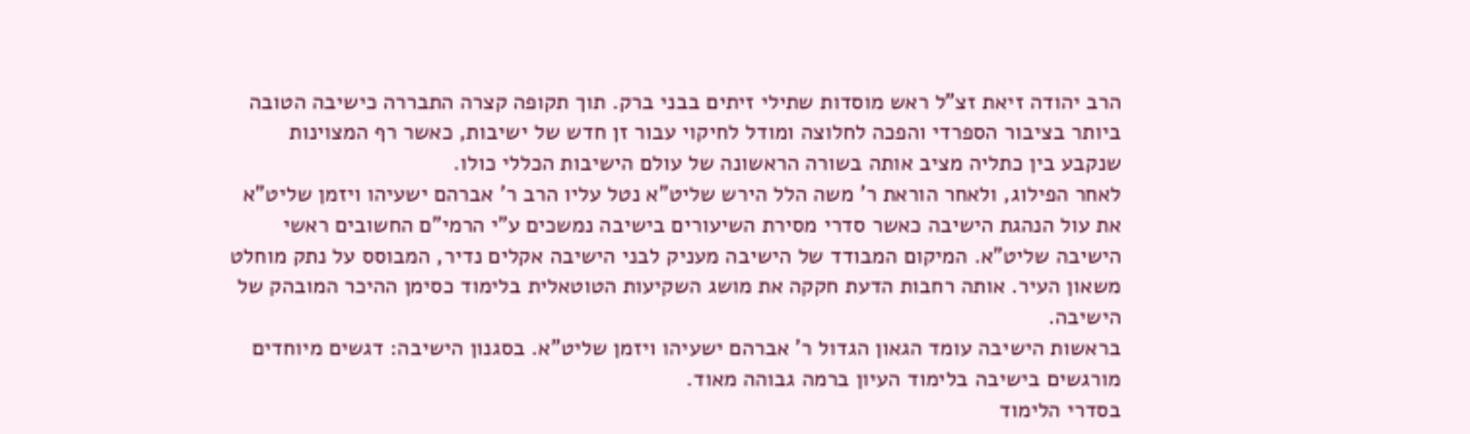הרב יהודה זיאת זצ"ל ראש מוסדות שתילי זיתים בבני ברק. תוך תקופה קצרה התבררה כישיבה הטובה ביותר בציבור הספרדי והפכה לחלוצה ומודל לחיקוי עבור זן חדש של ישיבות, כאשר רף המצוינות שנקבע בין כתליה מציב אותה בשורה הראשונה של עולם הישיבות הכללי כולו.
לאחר הפילוג, ולאחר הוראת ר' משה הלל הירש שליט"א נטל עליו הרב ר' אברהם ישעיהו ויזמן שליט"א את עול הנהגת הישיבה כאשר סדרי מסירת השיעורים בישיבה נמשכים ע"י הרמי"ם החשובים ראשי הישיבה שליט"א. המיקום המבודד של הישיבה מעניק לבני הישיבה אקלים נדיר, המבוסס על נתק מוחלט משאון העיר. אותה רחבות הדעת חקקה את מושג השקיעות הטוטאלית בלימוד כסימן ההיכר המובהק של הישיבה.
בראשות הישיבה עומד הגאון הגדול ר' אברהם ישעיהו ויזמן שליט"א. בסגנון הישיבה: דגשים מיוחדים מורגשים בישיבה בלימוד העיון ברמה גבוהה מאוד.
בסדרי הלימוד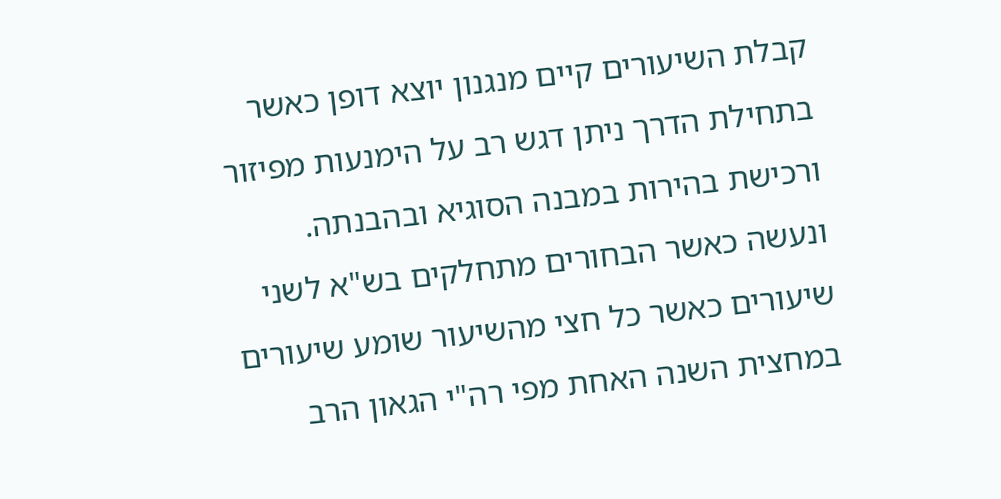קבלת השיעורים קיים מנגנון יוצא דופן כאשר בתחילת הדרך ניתן דגש רב על הימנעות מפיזור ורכישת בהירות במבנה הסוגיא ובהבנתה. ונעשה כאשר הבחורים מתחלקים בש"א לשני שיעורים כאשר כל חצי מהשיעור שומע שיעורים במחצית השנה האחת מפי רה"י הגאון הרב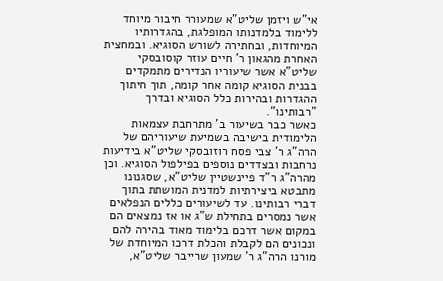אי"ש ויזמן שליט"א שמעורר חיבור מיוחד ללימוד בלמדנותו המופלגת, בהגדרותיו המיוחדות, ובחתירה לשורש הסוגיא. ובמחצית האחרת מהגאון ר' חיים עוזר קוסובסקי שליט"א אשר שיעוריו הנדירים מתמקדים בבנית הסוגיא קומה אחר קומה, תוך חיתוך ההגדרות ובהירות כלל הסוגיא ובדרך "רבותינו".
כאשר כבר בשיעור ב' מתרחבת עצמאות הלימודית בישיבה בשמיעת שיעוריהם של הרה"ג ר' צבי פסח רוזובסקי שליט"א בידיעות נרחבות ובצדדים נוספים בפילפול הסוגיא. וכן מהרה"ג ר"ד פיינשטיין שליט"א, שסגנונו מתבטא ביצירתיות למדנית המושתת בתוך דברי רבותינו. עד לשיעורים כללים הנפלאים אשר נמסרים בתחילת ש"ג או אז נמצאים הם במקום אשר דרכם בלימוד מאוד בהירה להם ונכונים הם לקבלת והכלת דרכו המיוחדת של מורנו הרה"ג ר' שמעון שרייבר שליט"א,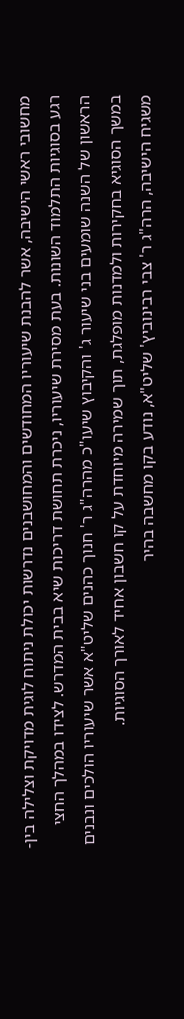מחשובי ראשי הישיבה, אשר להבנת שיעוריו המחודשים והמחושבנים נדרשות יכולת ניתוח לוגית מדויקת וצלילה בין-רגע בסוגיות התלמוד השונות. בעת מסירת שיעוריו, ניכרת תחושת דריכות שיא בבית המדרש. לצידו במהלך החצי הראשון של השנה שומעים בני שיעור ג' והקיבוץ שיעו"כ מהרה"ג ר' חנוך כהנים שליט"א אשר שיעוריו הולכים ונבנים במשך הסוגיא בחקירות ולמדנות מופלגת, תוך שמירה מיוחדת על קו חשבון אחיד לאורך הסוגיות.
משגיח הישיבה, הרה"ג ר' צבי רבינוביץ' שליט"א, נודע בקו מחשבה בהיר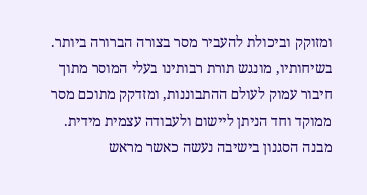ומזוקק וביכולת להעביר מסר בצורה הברורה ביותר. בשיחותיו, מונגש תורת רבותינו בעלי המוסר מתוך חיבור עמוק לעולם ההתבוננות, ומזדקק מתוכם מסר ממוקד וחד הניתן ליישום ולעבודה עצמית מידית.
מבנה הסגנון בישיבה נעשה כאשר מראש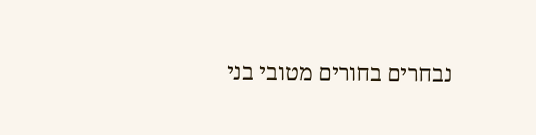נבחרים בחורים מטובי בני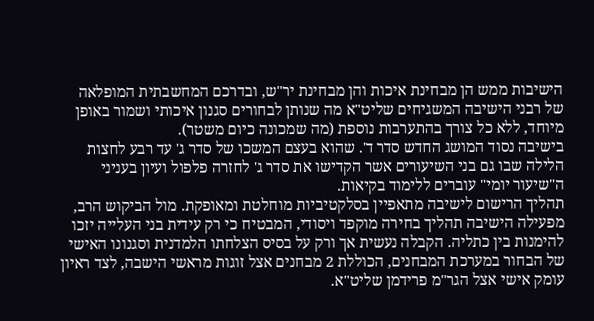הישיבות ממש הן מבחינת איכות והן מבחינת יר"ש, ובדרכם המחשבתית המופלאה של רבני הישיבה המשגיחים שליט"א מה שנותן לבחורים סגנון איכותי ושמור באופן מיוחד, ללא כל צורך בהתערבות נוספת (מה שמכונה כיום משטר).
בישיבה נסוד המושג החדש סדר ד'. שהוא בעצם המשכו של סדר ג' עד רבע לחצות הלילה שבו גם בני השיעורים אשר הקדישו את סדר ג' לחזרה פלפול ועיון בעניני ה"שיעור יומי" עוברים ללימוד בקיאות.
תהליך הרישום לישיבה מתאפיין בסלקטיביות מוחלטת ומאופקת. מול הביקוש הרב, מפעילה הישיבה תהליך בחירה מוקפד ויסודי, המבטיח כי רק עידית בני העלייה יזכו להימנות בין כתליה. הקבלה נעשית אך ורק על בסיס הצלחתו הלמדנית וסגנונו האישי של הבחור במערכת המבחנים, הכוללת 2 מבחנים אצל זוגות מראשי הישבה, לצד ראיון עומק אישי אצל הגר"מ פרידמן שליט"א.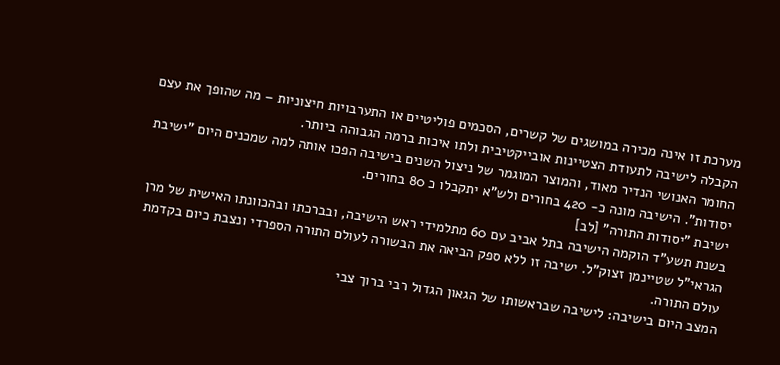מערכת זו אינה מכירה במושגים של קשרים, הסכמים פוליטיים או התערבויות חיצוניות – מה שהופך את עצם הקבלה לישיבה לתעודת הצטיינות אובייקטיבית ולתו איכות ברמה הגבוהה ביותר.
החומר האנושי הנדיר מאוד, והמוצר המוגמר של ניצול השנים בישיבה הפכו אותה למה שמכנים היום "ישיבת יסודות". הישיבה מונה כ- 420 בחורים ולש"א יתקבלו כ 80 בחורים.
ישיבת "יסודות התורה" [לב]
בשנת תשע"ד הוקמה הישיבה בתל אביב עם 60 מתלמידי ראש הישיבה, ובברכתו ובהכוונתו האישית של מרן הגראי"ל שטיינמן זצוק"ל. ישיבה זו ללא ספק הביאה את הבשורה לעולם התורה הספרדי ונצבת כיום בקדמת עולם התורה.
המצב היום בישיבה: לישיבה שבראשותו של הגאון הגדול רבי ברוך צבי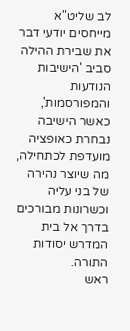לב שליט"א מייחסים יודעי דבר את שבירת ההילה סביב 'הישיבות הנודעות והמפורסמות', כאשר הישיבה נבחרת כאופציה מועדפת לכתחילה, מה שיוצר נהירה של בני עליה וכשרונות מבורכים בדרך אל בית המדרש יסודות התורה.
ראש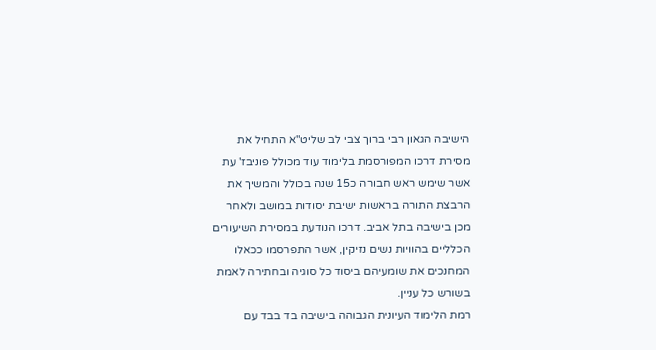הישיבה הגאון רבי ברוך צבי לב שליט"א התחיל את מסירת דרכו המפורסמת בלימוד עוד מכולל פוניבז' עת אשר שימש ראש חבורה כ15 שנה בכולל והמשיך את הרבצת התורה בראשות ישיבת יסודות במושב ולאחר מכן בישיבה בתל אביב. דרכו הנודעת במסירת השיעורים הכלליים בהוויות נשים נזיקין, אשר התפרסמו ככאלו המחנכים את שומעיהם ביסוד כל סוגיה ובחתירה לאמת בשורש כל עניין.
רמת הלימוד העיונית הגבוהה בישיבה בד בבד עם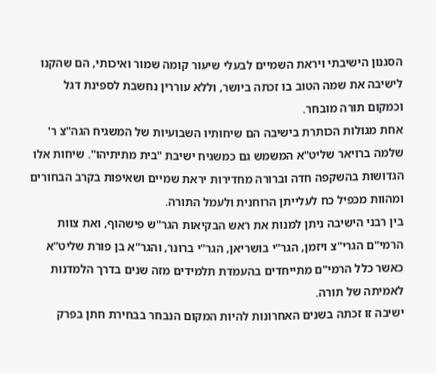הסגנון הישיבתי ויראת השמיים לבעלי שיעור קומה שמור ואיכותי, הם שהקנו לישיבה את שמה הטוב בו זכתה ביושר, וללא עוררין נחשבת לספינת דגל וכמקום תורה מובחר.
אחת מגולות הכותרת בישיבה הם שיחותיו השבועיות של המשגיח הגה"צ ר' שלמה ברויאר שליט"א המשמש גם כמשגיח ישיבת "בית מתיתיהו". שיחות אלו הגדושות בהשקפה חדה וברורה מחדירות יראת שמיים ושאיפות בקרב הבחורים ומהוות מכפיל כח לעלייתן הרוחנית ולעמל התורה.
בין רבני הישיבה ניתן למנות את ראש הבקיאות הגר"ש פישהוף, ואת צוות הרמי"ם הגרי"צ ויזמן, הגר"י בושריאן, הגר"י ברונר, והגר"א בן פורת שליט"א כאשר כלל הרמי"ם מתייחדים בהעמדת תלמידים מזה שנים בדרך הלמדנות לאמיתה של תורה.
ישיבה זו זכתה בשנים האחרונות להיות המקום הנבחר בבחירת חתן בפרק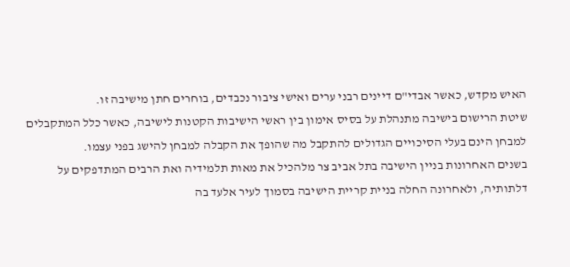האיש מקדש, כאשר אבדי"ם דיינים רבני ערים ואישי ציבור נכבדים, בוחרים חתן מישיבה זו.
שיטת הרישום בישיבה מתנהלת על בסיס אימון בין ראשי הישיבות הקטנות לישיבה, כאשר כלל המתקבלים למבחן הינם בעלי הסיכויים הגדולים להתקבל מה שהופך את הקבלה למבחן להישג בפני עצמו.
בשנים האחרונות בניין הישיבה בתל אביב צר מלהכיל את מאות תלמידיה ואת הרבים המתדפקים על דלתותיה, ולאחרונה החלה בניית קריית הישיבה בסמוך לעיר אלעד בה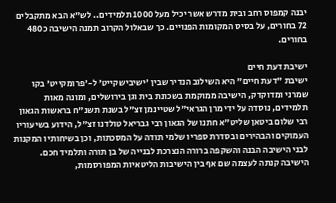יבנה קמפוס רחב ובית מדרש אשר יכיל מעל 1000 תלמידים.. לש"א הבא מתקבלים 72 בחורים, על בסיס המקומות הפנויים. כך שבאלול הקרוב תמנה הישיבה כ480 בחורים.

ישיבת דעת חיים
ישיבת "דעת חיים" היא השילוב הנדיר שבין 'ישיבישקייט' ל-'פרומקייט' בקו שמרני ומדוקדק, הישיבה ממוקמת בשכונת בית וגן בירושלים, ומונה מאות תלמידים, נוסדה על ידי מרן הגראי"ל שטיינמן זצ"ל בשנת תשנ"ח בראשות הגאון רבי שלום ביטאן שליט"א חתנו של הגאון רבי גבריאל טולדנו זצ"ל, הידוע בשיעוריו העמוקים והבהירים ובסדרת ספריו שלמי תודה על המסכתות, וכן בשיחותיו המקנות לבני הישיבה הבנה והשקפה ברורה הנצרכת לבנייה של בן תורה ותלמיד חכם.
הישיבה קנתה לעצמה שם אף בין הישיבות הליטאיות המפורסמות,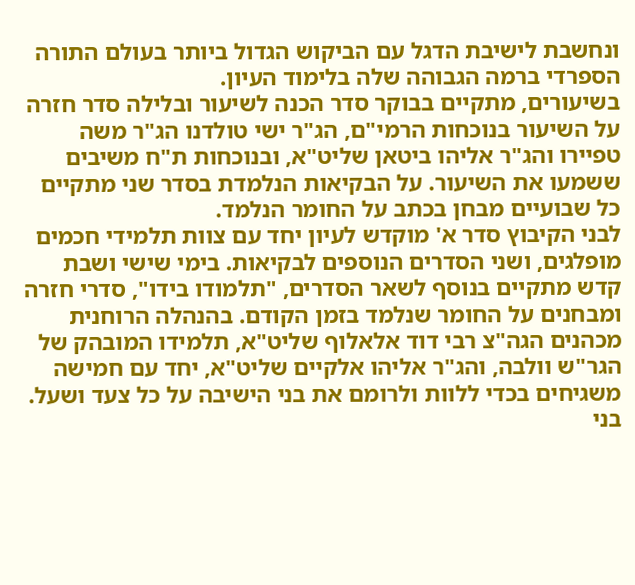ונחשבת לישיבת הדגל עם הביקוש הגדול ביותר בעולם התורה הספרדי ברמה הגבוהה שלה בלימוד העיון.
בשיעורים, מתקיים בבוקר סדר הכנה לשיעור ובלילה סדר חזרה על השיעור בנוכחות הרמי"ם, הג"ר ישי טולדנו הג"ר משה טפיירו והג"ר אליהו ביטאן שליט"א, ובנוכחות ת"ח משיבים ששמעו את השיעור. על הבקיאות הנלמדת בסדר שני מתקיים כל שבועיים מבחן בכתב על החומר הנלמד.
לבני הקיבוץ סדר א' מוקדש לעיון יחד עם צוות תלמידי חכמים מופלגים, ושני הסדרים הנוספים לבקיאות. בימי שישי ושבת קדש מתקיים בנוסף לשאר הסדרים, "תלמודו בידו", סדרי חזרה ומבחנים על החומר שנלמד בזמן הקודם. בהנהלה הרוחנית מכהנים הגה"צ רבי דוד אלאלוף שליט"א, תלמידו המובהק של הגר"ש וולבה, והג"ר אליהו אלקיים שליט"א, יחד עם חמישה משגיחים בכדי ללוות ולרומם את בני הישיבה על כל צעד ושעל.
בני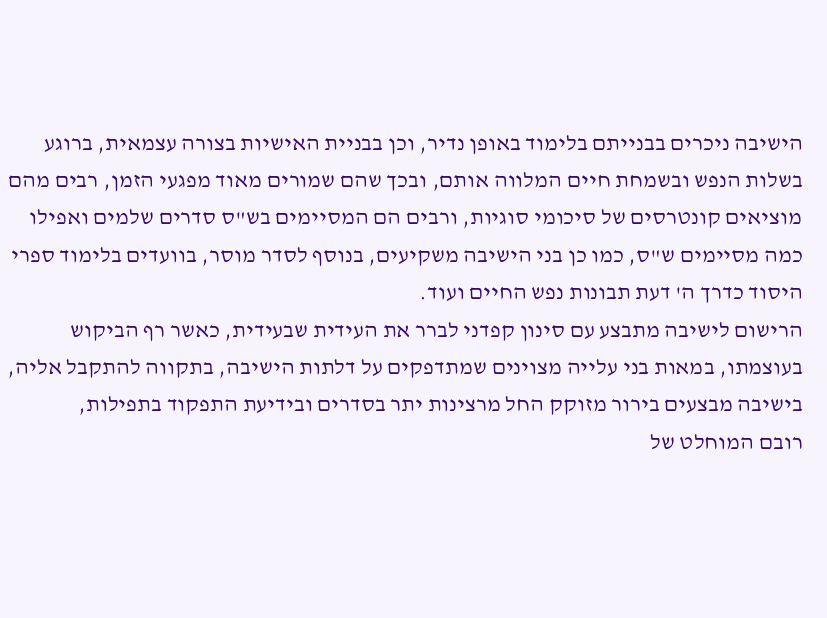הישיבה ניכרים בבנייתם בלימוד באופן נדיר, וכן בבניית האישיות בצורה עצמאית, ברוגע בשלות הנפש ובשמחת חיים המלווה אותם, ובכך שהם שמורים מאוד מפגעי הזמן, רבים מהם מוציאים קונטרסים של סיכומי סוגיות, ורבים הם המסיימים בש"ס סדרים שלמים ואפילו כמה מסיימים ש"ס, כמו כן בני הישיבה משקיעים, בנוסף לסדר מוסר, בוועדים בלימוד ספרי היסוד כדרך ה' דעת תבונות נפש החיים ועוד.
הרישום לישיבה מתבצע עם סינון קפדני לברר את העידית שבעידית, כאשר רף הביקוש בעוצמתו, במאות בני עלייה מצוינים שמתדפקים על דלתות הישיבה, בתקווה להתקבל אליה, בישיבה מבצעים בירור מזוקק החל מרצינות יתר בסדרים ובידיעת התפקוד בתפילות,
רובם המוחלט של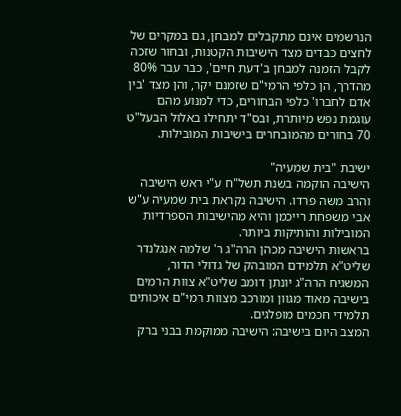הנרשמים אינם מתקבלים למבחן, גם במקרים של לחצים כבדים מצד הישיבות הקטנות, ובחור שזכה לקבל הזמנה למבחן ב'דעת חיים', כבר עבר 80% מהדרך, הן כלפי הרמי"ם שזמנם יקר, והן מצד 'בין אדם לחברו' כלפי הבחורים, כדי למנוע מהם עוגמת נפש מיותרת, ובס"ד יתחילו באלול הבעל"ט 70 בחורים מהמובחרים בישיבות המובילות.

ישיבת "בית שמעיה"
הישיבה הוקמה בשנת תשל"ח ע"י ראש הישיבה והרב משה פרדו. הישיבה נקראת בית שמעיה ע"ש אבי משפחת רייכמן והיא מהישיבות הספרדיות המובילות והותיקות ביותר.
בראשות הישיבה מכהן הרה"ג ר' שלמה אנגלנדר שליט"א תלמידם המובהק של גדולי הדור, המשגיח הרה"ג יונתן דומב שליט"א צוות הרמים בישיבה מאוד מגוון ומורכב מצוות רמי"ם איכותים תלמידי חכמים מופלגים.
המצב היום בישיבה: הישיבה ממוקמת בבני ברק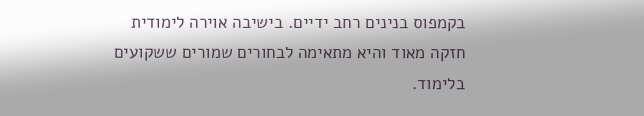בקמפוס בנינים רחב ידיים. בישיבה אוירה לימודית חזקה מאוד והיא מתאימה לבחורים שמורים ששקועים בלימוד.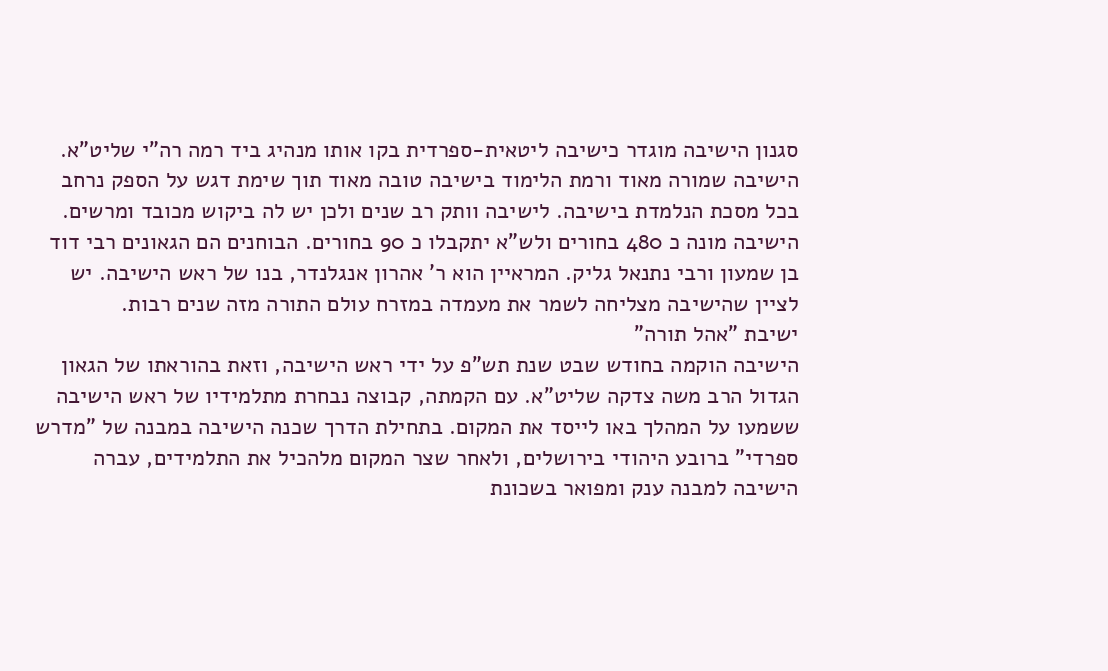סגנון הישיבה מוגדר כישיבה ליטאית-ספרדית בקו אותו מנהיג ביד רמה רה"י שליט"א.
הישיבה שמורה מאוד ורמת הלימוד בישיבה טובה מאוד תוך שימת דגש על הספק נרחב בכל מסכת הנלמדת בישיבה. לישיבה וותק רב שנים ולכן יש לה ביקוש מכובד ומרשים.
הישיבה מונה כ 480 בחורים ולש"א יתקבלו כ 90 בחורים. הבוחנים הם הגאונים רבי דוד בן שמעון ורבי נתנאל גליק. המראיין הוא ר' אהרון אנגלנדר, בנו של ראש הישיבה. יש לציין שהישיבה מצליחה לשמר את מעמדה במזרח עולם התורה מזה שנים רבות.
ישיבת "אהל תורה"
הישיבה הוקמה בחודש שבט שנת תש"פ על ידי ראש הישיבה, וזאת בהוראתו של הגאון הגדול הרב משה צדקה שליט"א. עם הקמתה, קבוצה נבחרת מתלמידיו של ראש הישיבה ששמעו על המהלך באו לייסד את המקום. בתחילת הדרך שכנה הישיבה במבנה של "מדרש ספרדי" ברובע היהודי בירושלים, ולאחר שצר המקום מלהכיל את התלמידים, עברה הישיבה למבנה ענק ומפואר בשכונת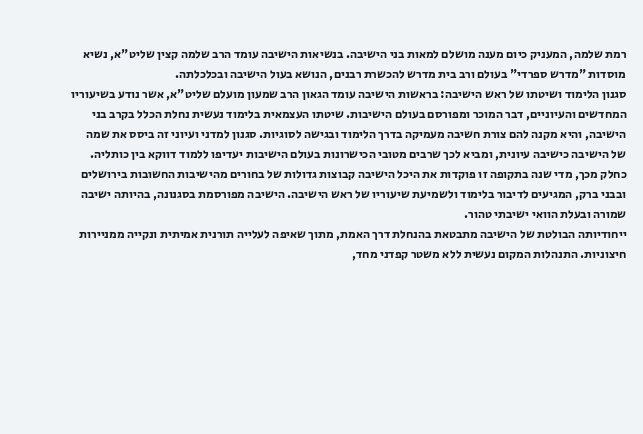רמת שלמה, המעניק כיום מענה מושלם למאות בני הישיבה. בנשיאות הישיבה עומד הרב שלמה קצין שליט"א, נשיא מוסדות "מדרש ספרדי" בעולם ורב בית מדרש להכשרת רבנים, הנושא בעול הישיבה ובכלכלתה.
סגנון הלימוד ושיטתו של ראש הישיבה: בראשות הישיבה עומד הגאון הרב שמעון מועלם שליט"א, אשר נודע בשיעוריו המחדשים והעיוניים, דבר המוכר ומפורסם בעולם הישיבות. שיטתו העצמאית בלימוד נעשית נחלת הכלל בקרב בני הישיבה, והיא מקנה להם צורת חשיבה מעמיקה בדרך הלימוד ובגישה לסוגיות. סגנון למדני ועיוני זה ביסס את שמה של הישיבה כישיבה עיונית, ומביא לכך שרבים מטובי הכישרונות בעולם הישיבות יעדיפו ללמוד דווקא בין כותליה.
כחלק מכך, מדי שנה בתקופה זו פוקדות את היכל הישיבה קבוצות גדולות של בחורים מהישיבות החשובות בירושלים ובבני ברק, המגיעים לדיבור בלימוד ולשמיעת שיעוריו של ראש הישיבה. הישיבה מפורסמת בסגנונה, בהיותה ישיבה שמורה ובעלת הוואי ישיבתי טהור.
ייחודיותה הבולטת של הישיבה מתבטאת בהנחלת דרך האמת, מתוך שאיפה לעלייה תורנית אמיתית ונקייה ממניירות חיצוניות. התנהלות המקום נעשית ללא משטר קפדני מחד,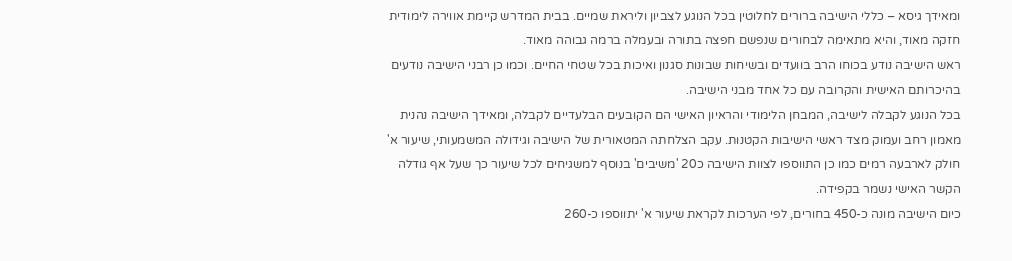ומאידך גיסא – כללי הישיבה ברורים לחלוטין בכל הנוגע לצביון וליראת שמיים. בבית המדרש קיימת אווירה לימודית חזקה מאוד, והיא מתאימה לבחורים שנפשם חפצה בתורה ובעמלה ברמה גבוהה מאוד.
ראש הישיבה נודע בכוחו הרב בוועדים ובשיחות שבונות סגנון ואיכות בכל שטחי החיים. וכמו כן רבני הישיבה נודעים בהיכרותם האישית והקרובה עם כל אחד מבני הישיבה.
בכל הנוגע לקבלה לישיבה, המבחן הלימודי והראיון האישי הם הקובעים הבלעדיים לקבלה, ומאידך הישיבה נהנית מאמון רחב ועמוק מצד ראשי הישיבות הקטנות. עקב הצלחתה המטאורית של הישיבה וגידולה המשמעותי, שיעור א' חולק לארבעה רמים כמו כן התווספו לצוות הישיבה כ20 'משיבים' בנוסף למשגיחים לכל שיעור כך שעל אף גודלה הקשר האישי נשמר בקפידה.
כיום הישיבה מונה כ-450 בחורים, לפי הערכות לקראת שיעור א' יתווספו כ-260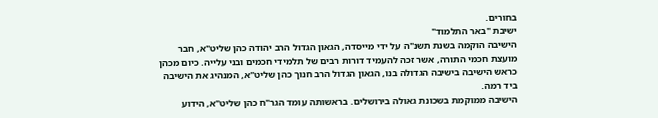בחורים.
ישיבת "באר התלמוד"
הישיבה הוקמה בשנת תשנ"ה על ידי מייסדה, הגאון הגדול הרב יהודה כהן שליט"א, חבר מועצת חכמי התורה, אשר זכה להעמיד דורות רבים של תלמידי חכמים ובני עלייה. כיום מכהן כראש הישיבה בישיבה הגדולה בנו, הגאון הגדול הרב חנוך כהן שליט"א, המנהיג את הישיבה ביד רמה.
הישיבה ממוקמת בשכונת גאולה בירושלים. בראשותה עומד הגר"ח כהן שליט"א, הידוע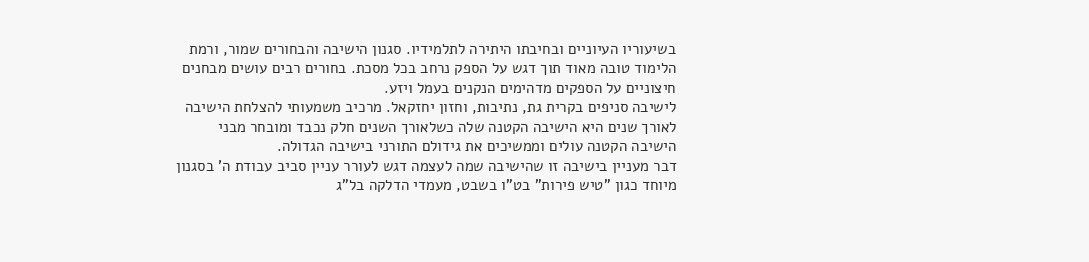בשיעוריו העיוניים ובחיבתו היתירה לתלמידיו. סגנון הישיבה והבחורים שמור, ורמת הלימוד טובה מאוד תוך דגש על הספק נרחב בכל מסכת. בחורים רבים עושים מבחנים חיצוניים על הספקים מדהימים הנקנים בעמל ויזע.
לישיבה סניפים בקרית גת, נתיבות, וחזון יחזקאל. מרכיב משמעותי להצלחת הישיבה לאורך שנים היא הישיבה הקטנה שלה כשלאורך השנים חלק נכבד ומובחר מבני הישיבה הקטנה עולים וממשיכים את גידולם התורני בישיבה הגדולה.
דבר מעניין בישיבה זו שהישיבה שמה לעצמה דגש לעורר עניין סביב עבודת ה' בסגנון מיוחד כגון "טיש פירות" בט"ו בשבט, מעמדי הדלקה בל"ג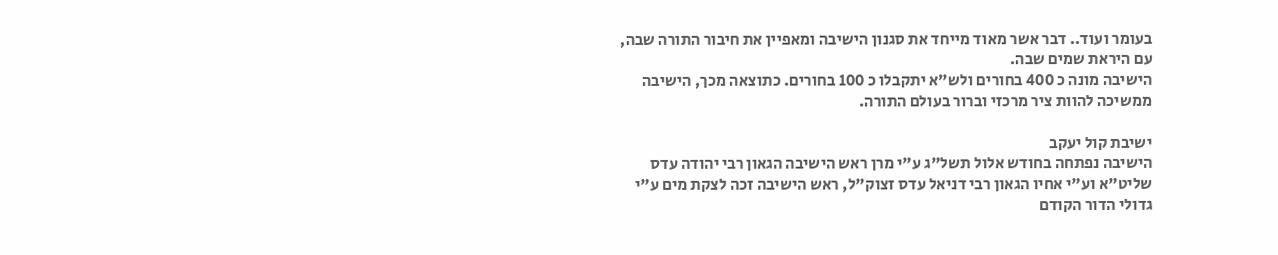בעומר ועוד.. דבר אשר מאוד מייחד את סגנון הישיבה ומאפיין את חיבור התורה שבה, עם היראת שמים שבה.
הישיבה מונה כ 400 בחורים ולש"א יתקבלו כ 100 בחורים. כתוצאה מכך, הישיבה ממשיכה להוות ציר מרכזי וברור בעולם התורה.

ישיבת קול יעקב
הישיבה נפתחה בחודש אלול תשל"ג ע"י מרן ראש הישיבה הגאון רבי יהודה עדס שליט"א וע"י אחיו הגאון רבי דניאל עדס זצוק"ל, ראש הישיבה זכה לצקת מים ע"י גדולי הדור הקודם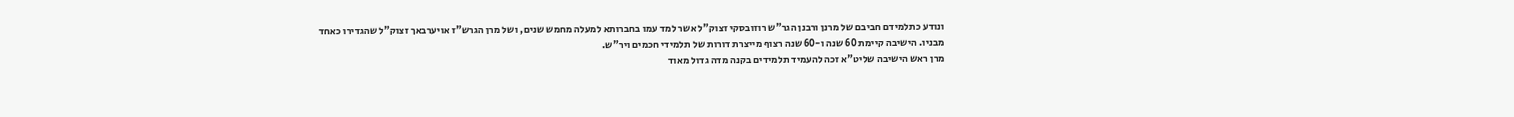ונודע כתלמידם חביבם של מרנן ורבנן הגר"ש רוזובסקי זצוק"ל אשר למד עמו בחברותא למעלה מחמש שנים, ושל מרן הגרש"ז אויערבאך זצוק"ל שהגדירו כאחד מבניו. הישיבה קיימת 60 שנה ו-60 שנה רצוף מייצרת דורות של תלמידי חכמים ויר"ש.
מרן ראש הישיבה שליט"א זכה להעמיד תלמידים בקנה מדה גדול מאוד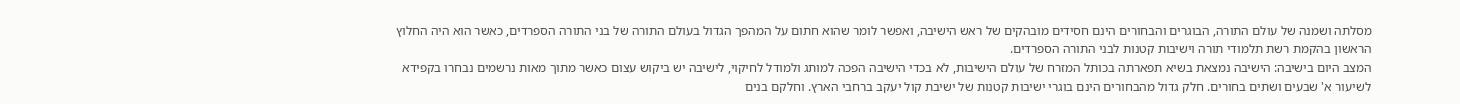מסלתה ושמנה של עולם התורה, הבוגרים והבחורים הינם חסידים מובהקים של ראש הישיבה, ואפשר לומר שהוא חתום על המהפך הגדול בעולם התורה של בני התורה הספרדים, כאשר הוא היה החלוץ הראשון בהקמת רשת תלמודי תורה וישיבות קטנות לבני התורה הספרדים.
המצב היום בישיבה: הישיבה נמצאת בשיא תפארתה בכותל המזרח של עולם הישיבות, לא בכדי הישיבה הפכה למותג ולמודל לחיקוי, לישיבה יש ביקוש עצום כאשר מתוך מאות נרשמים נבחרו בקפידא לשיעור א' שבעים ושתים בחורים. חלק גדול מהבחורים הינם בוגרי ישיבות קטנות של ישיבת קול יעקב ברחבי הארץ. וחלקם בנים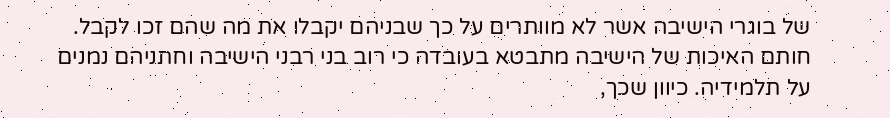של בוגרי הישיבה אשר לא מוותרים על כך שבניהם יקבלו את מה שהם זכו לקבל. חותם האיכות של הישיבה מתבטא בעובדה כי רוב בני רבני הישיבה וחתניהם נמנים על תלמידיה. כיוון שכך,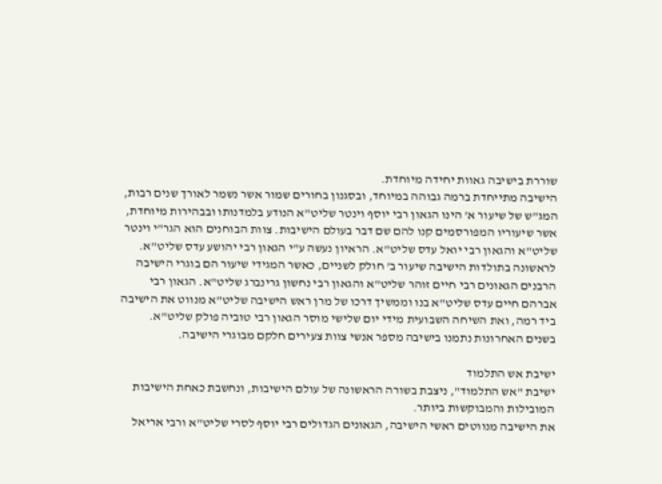שוררת בישיבה גאוות יחידה מיוחדת.
הישיבה מתייחדת ברמה גבוהה במיוחד, ובסגנון בחורים שמור אשר נשמר לאורך שנים רבות, המג"ש של שיעור א' הינו הגאון רבי יוסף וינטר שליט"א הנודע בלמדנותו ובבהירות מיוחדת, אשר שיעוריו המפורסמים קנו להם שם דבר בעולם הישיבות. צוות הבוחנים הוא הגר"י וינטר שליט"א והגאון רבי יואל עדס שליט"א. הראיון נעשה ע"י הגאון רבי יהושע עדס שליט"א.
לראשונה בתולדות הישיבה שיעור ב' חולק לשניים, כאשר המגידי שיעור הם בוגרי הישיבה הרבנים הגאונים רבי חיים זוהר שליט"א והגאון רבי נחשון גרינברג שליט"א. הגאון רבי אברהם חיים עדס שליט"א בנו וממשיך דרכו של מרן ראש הישיבה שליט"א מנווט את הישיבה ביד רמה, ואת השיחה השבועית מידי יום שלישי מוסר הגאון רבי טוביה פולק שליט"א.
בשנים האחרונות נתמנו בישיבה מספר אנשי צוות צעירים חלקם מבוגרי הישיבה.

ישיבת אש התלמוד
ישיבת "אש התלמוד", ניצבת בשורה הראשונה של עולם הישיבות, ונחשבת כאחת הישיבות המובילות והמבוקשות ביותר.
את הישיבה מנווטים ראשי הישיבה, הגאונים הגדולים רבי יוסף לסרי שליט"א ורבי אריאל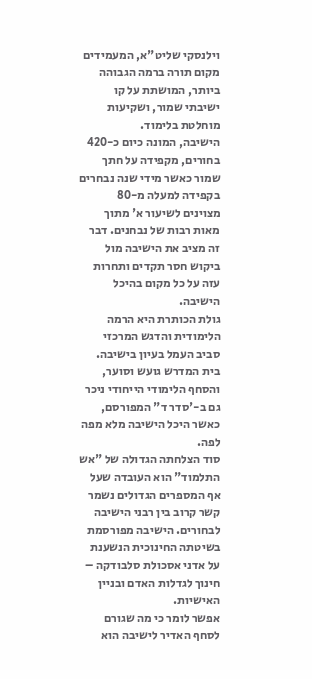וילנסקי שליט"א, המעמידים מקום תורה ברמה הגבוהה ביותר, המושתת על קו ישיבתי שמור, ושקיעות מוחלטת בלימוד.
הישיבה, המונה כיום כ-420 בחורים, מקפידה על חתך שמור כאשר מידי שנה נבחרים בקפידה למעלה מ-80 מצוינים לשיעור א' מתוך מאות רבות של נבחנים. דבר זה מציב את הישיבה מול ביקוש חסר תקדים ותחרות עזה על כל מקום בהיכל הישיבה.
גולת הכותרת היא הרמה הלימודית והדגש המרכזי סביב העמל בעיון בישיבה. בית המדרש גועש וסוער, והסחף הלימודי הייחודי ניכר גם ב-'סדר ד" המפורסם, כאשר היכל הישיבה מלא מפה לפה.
סוד הצלחתה הגדולה של "אש התלמוד" הוא העובדה שעל אף המספרים הגדולים נשמר קשר קרוב בין רבני הישיבה לבחורים. הישיבה מפורסמת בשיטתה החינוכית הנשענת על אדני אסכולת סלבודקה – חינוך לגדלות האדם ובניין האישיות.
אפשר לומר כי מה שגורם לסחף האדיר לישיבה הוא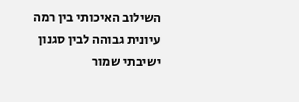השילוב האיכותי בין רמה עיונית גבוהה לבין סגנון ישיבתי שמור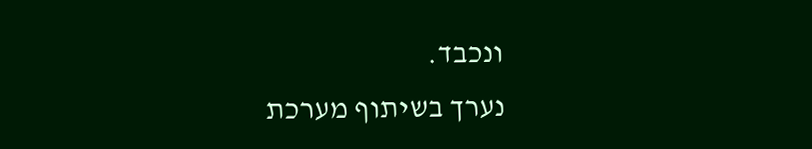ונכבד.
נערך בשיתוף מערכת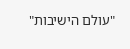"עולם הישיבות"